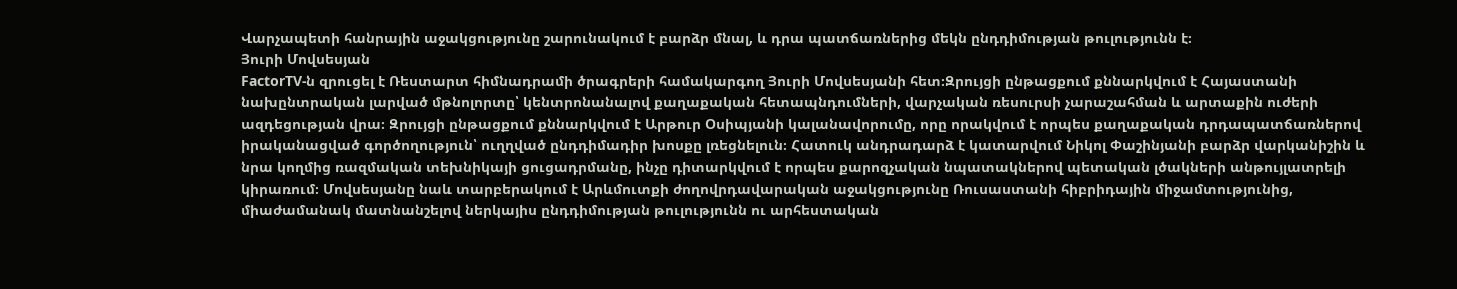Վարչապետի հանրային աջակցությունը շարունակում է բարձր մնալ, և դրա պատճառներից մեկն ընդդիմության թուլությունն է։
Յուրի Մովսեսյան
FactorTV‑ն զրուցել է Ռեստարտ հիմնադրամի ծրագրերի համակարգող Յուրի Մովսեսյանի հետ։Զրույցի ընթացքում քննարկվում է Հայաստանի նախընտրական լարված մթնոլորտը՝ կենտրոնանալով քաղաքական հետապնդումների, վարչական ռեսուրսի չարաշահման և արտաքին ուժերի ազդեցության վրա։ Զրույցի ընթացքում քննարկվում է Արթուր Օսիպյանի կալանավորումը, որը որակվում է որպես քաղաքական դրդապատճառներով իրականացված գործողություն՝ ուղղված ընդդիմադիր խոսքը լռեցնելուն։ Հատուկ անդրադարձ է կատարվում Նիկոլ Փաշինյանի բարձր վարկանիշին և նրա կողմից ռազմական տեխնիկայի ցուցադրմանը, ինչը դիտարկվում է որպես քարոզչական նպատակներով պետական լծակների անթույլատրելի կիրառում։ Մովսեսյանը նաև տարբերակում է Արևմուտքի ժողովրդավարական աջակցությունը Ռուսաստանի հիբրիդային միջամտությունից, միաժամանակ մատնանշելով ներկայիս ընդդիմության թուլությունն ու արհեստական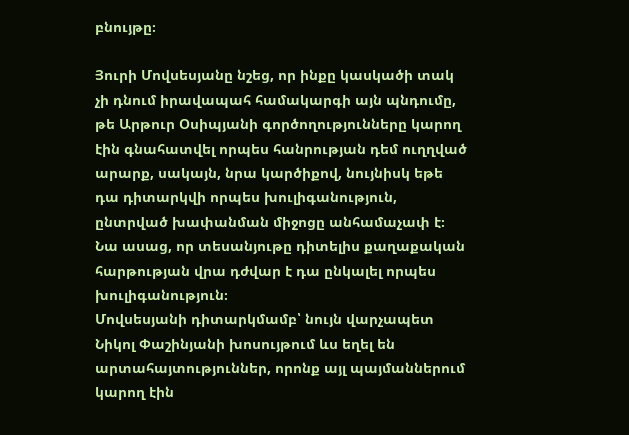բնույթը։

Յուրի Մովսեսյանը նշեց, որ ինքը կասկածի տակ չի դնում իրավապահ համակարգի այն պնդումը, թե Արթուր Օսիպյանի գործողությունները կարող էին գնահատվել որպես հանրության դեմ ուղղված արարք, սակայն, նրա կարծիքով, նույնիսկ եթե դա դիտարկվի որպես խուլիգանություն, ընտրված խափանման միջոցը անհամաչափ է։ Նա ասաց, որ տեսանյութը դիտելիս քաղաքական հարթության վրա դժվար է դա ընկալել որպես խուլիգանություն։
Մովսեսյանի դիտարկմամբ՝ նույն վարչապետ Նիկոլ Փաշինյանի խոսույթում ևս եղել են արտահայտություններ, որոնք այլ պայմաններում կարող էին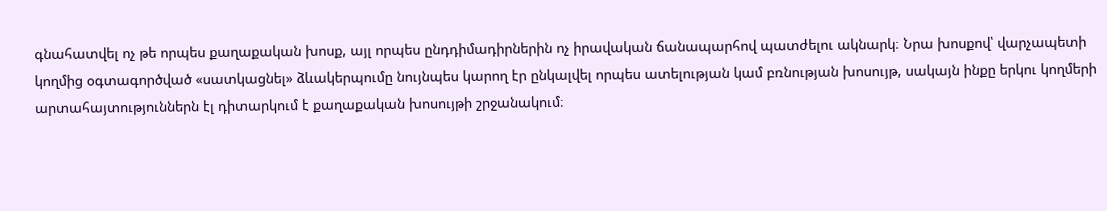գնահատվել ոչ թե որպես քաղաքական խոսք, այլ որպես ընդդիմադիրներին ոչ իրավական ճանապարհով պատժելու ակնարկ։ Նրա խոսքով՝ վարչապետի կողմից օգտագործված «սատկացնել» ձևակերպումը նույնպես կարող էր ընկալվել որպես ատելության կամ բռնության խոսույթ, սակայն ինքը երկու կողմերի արտահայտություններն էլ դիտարկում է քաղաքական խոսույթի շրջանակում։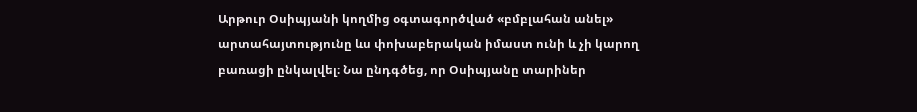Արթուր Օսիպյանի կողմից օգտագործված «բմբլահան անել» արտահայտությունը ևս փոխաբերական իմաստ ունի և չի կարող բառացի ընկալվել։ Նա ընդգծեց, որ Օսիպյանը տարիներ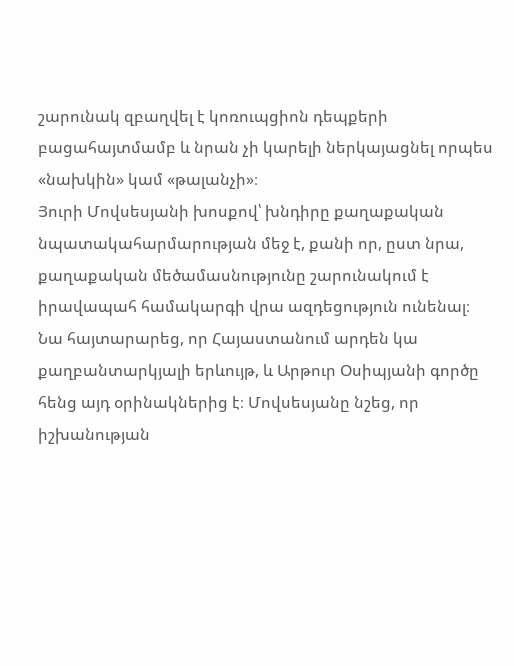շարունակ զբաղվել է կոռուպցիոն դեպքերի բացահայտմամբ և նրան չի կարելի ներկայացնել որպես «նախկին» կամ «թալանչի»։
Յուրի Մովսեսյանի խոսքով՝ խնդիրը քաղաքական նպատակահարմարության մեջ է, քանի որ, ըստ նրա, քաղաքական մեծամասնությունը շարունակում է իրավապահ համակարգի վրա ազդեցություն ունենալ։ Նա հայտարարեց, որ Հայաստանում արդեն կա քաղբանտարկյալի երևույթ, և Արթուր Օսիպյանի գործը հենց այդ օրինակներից է։ Մովսեսյանը նշեց, որ իշխանության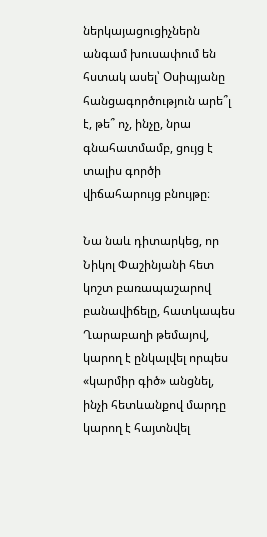ներկայացուցիչներն անգամ խուսափում են հստակ ասել՝ Օսիպյանը հանցագործություն արե՞լ է, թե՞ ոչ, ինչը, նրա գնահատմամբ, ցույց է տալիս գործի վիճահարույց բնույթը։

Նա նաև դիտարկեց, որ Նիկոլ Փաշինյանի հետ կոշտ բառապաշարով բանավիճելը, հատկապես Ղարաբաղի թեմայով, կարող է ընկալվել որպես «կարմիր գիծ» անցնել, ինչի հետևանքով մարդը կարող է հայտնվել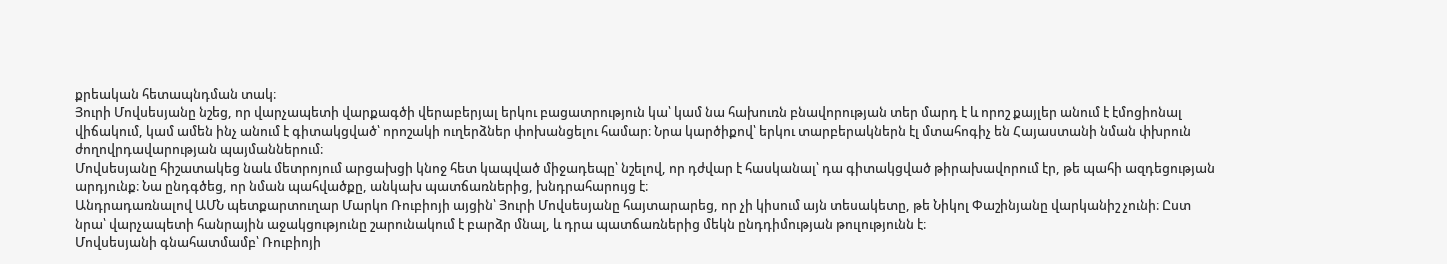քրեական հետապնդման տակ։
Յուրի Մովսեսյանը նշեց, որ վարչապետի վարքագծի վերաբերյալ երկու բացատրություն կա՝ կամ նա հախուռն բնավորության տեր մարդ է և որոշ քայլեր անում է էմոցիոնալ վիճակում, կամ ամեն ինչ անում է գիտակցված՝ որոշակի ուղերձներ փոխանցելու համար։ Նրա կարծիքով՝ երկու տարբերակներն էլ մտահոգիչ են Հայաստանի նման փխրուն ժողովրդավարության պայմաններում։
Մովսեսյանը հիշատակեց նաև մետրոյում արցախցի կնոջ հետ կապված միջադեպը՝ նշելով, որ դժվար է հասկանալ՝ դա գիտակցված թիրախավորում էր, թե պահի ազդեցության արդյունք։ Նա ընդգծեց, որ նման պահվածքը, անկախ պատճառներից, խնդրահարույց է։
Անդրադառնալով ԱՄՆ պետքարտուղար Մարկո Ռուբիոյի այցին՝ Յուրի Մովսեսյանը հայտարարեց, որ չի կիսում այն տեսակետը, թե Նիկոլ Փաշինյանը վարկանիշ չունի։ Ըստ նրա՝ վարչապետի հանրային աջակցությունը շարունակում է բարձր մնալ, և դրա պատճառներից մեկն ընդդիմության թուլությունն է։
Մովսեսյանի գնահատմամբ՝ Ռուբիոյի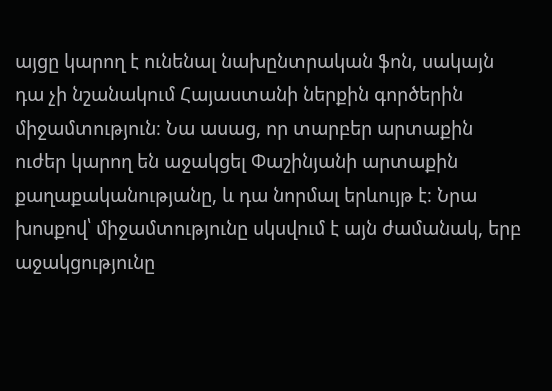այցը կարող է ունենալ նախընտրական ֆոն, սակայն դա չի նշանակում Հայաստանի ներքին գործերին միջամտություն։ Նա ասաց, որ տարբեր արտաքին ուժեր կարող են աջակցել Փաշինյանի արտաքին քաղաքականությանը, և դա նորմալ երևույթ է։ Նրա խոսքով՝ միջամտությունը սկսվում է այն ժամանակ, երբ աջակցությունը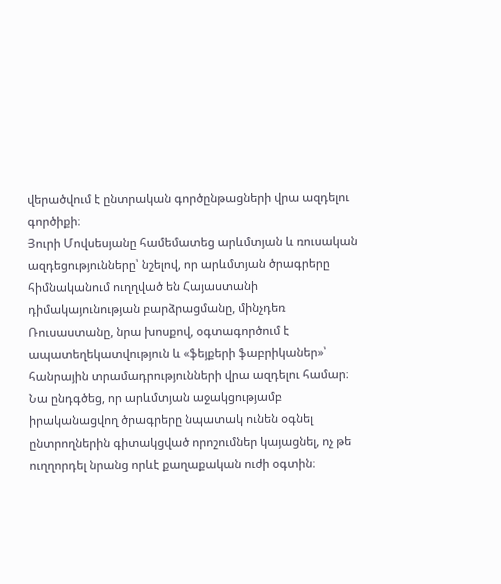վերածվում է ընտրական գործընթացների վրա ազդելու գործիքի։
Յուրի Մովսեսյանը համեմատեց արևմտյան և ռուսական ազդեցությունները՝ նշելով, որ արևմտյան ծրագրերը հիմնականում ուղղված են Հայաստանի դիմակայունության բարձրացմանը, մինչդեռ Ռուսաստանը, նրա խոսքով, օգտագործում է ապատեղեկատվություն և «ֆեյքերի ֆաբրիկաներ»՝ հանրային տրամադրությունների վրա ազդելու համար։
Նա ընդգծեց, որ արևմտյան աջակցությամբ իրականացվող ծրագրերը նպատակ ունեն օգնել ընտրողներին գիտակցված որոշումներ կայացնել, ոչ թե ուղղորդել նրանց որևէ քաղաքական ուժի օգտին։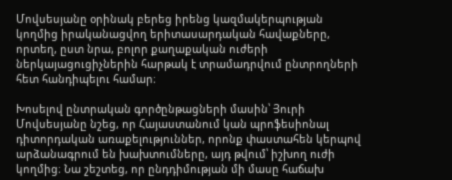Մովսեսյանը օրինակ բերեց իրենց կազմակերպության կողմից իրականացվող երիտասարդական հավաքները, որտեղ, ըստ նրա, բոլոր քաղաքական ուժերի ներկայացուցիչներին հարթակ է տրամադրվում ընտրողների հետ հանդիպելու համար։

Խոսելով ընտրական գործընթացների մասին՝ Յուրի Մովսեսյանը նշեց, որ Հայաստանում կան պրոֆեսիոնալ դիտորդական առաքելություններ, որոնք փաստահեն կերպով արձանագրում են խախտումները, այդ թվում՝ իշխող ուժի կողմից։ Նա շեշտեց, որ ընդդիմության մի մասը հաճախ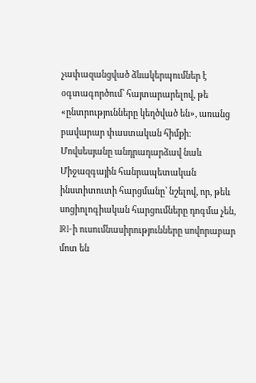չափազանցված ձևակերպումներ է օգտագործում՝ հայտարարելով, թե «ընտրությունները կեղծված են», առանց բավարար փաստական հիմքի։
Մովսեսյանը անդրադարձավ նաև Միջազգային հանրապետական ինստիտուտի հարցմանը՝ նշելով, որ, թեև սոցիոլոգիական հարցումները դոգմա չեն, IRI‑ի ուսումնասիրությունները սովորաբար մոտ են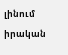լինում իրական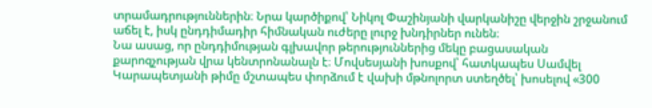տրամադրություններին։ Նրա կարծիքով՝ Նիկոլ Փաշինյանի վարկանիշը վերջին շրջանում աճել է, իսկ ընդդիմադիր հիմնական ուժերը լուրջ խնդիրներ ունեն։
Նա ասաց, որ ընդդիմության գլխավոր թերություններից մեկը բացասական քարոզչության վրա կենտրոնանալն է։ Մովսեսյանի խոսքով՝ հատկապես Սամվել Կարապետյանի թիմը մշտապես փորձում է վախի մթնոլորտ ստեղծել՝ խոսելով «300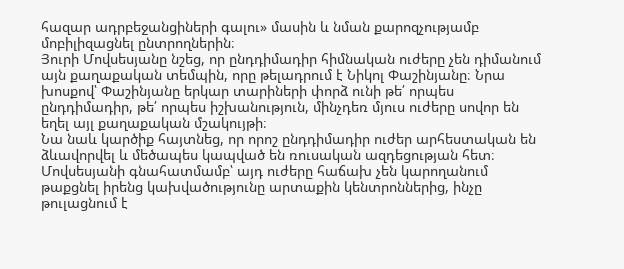հազար ադրբեջանցիների գալու» մասին և նման քարոզչությամբ մոբիլիզացնել ընտրողներին։
Յուրի Մովսեսյանը նշեց, որ ընդդիմադիր հիմնական ուժերը չեն դիմանում այն քաղաքական տեմպին, որը թելադրում է Նիկոլ Փաշինյանը։ Նրա խոսքով՝ Փաշինյանը երկար տարիների փորձ ունի թե՛ որպես ընդդիմադիր, թե՛ որպես իշխանություն, մինչդեռ մյուս ուժերը սովոր են եղել այլ քաղաքական մշակույթի։
Նա նաև կարծիք հայտնեց, որ որոշ ընդդիմադիր ուժեր արհեստական են ձևավորվել և մեծապես կապված են ռուսական ազդեցության հետ։ Մովսեսյանի գնահատմամբ՝ այդ ուժերը հաճախ չեն կարողանում թաքցնել իրենց կախվածությունը արտաքին կենտրոններից, ինչը թուլացնում է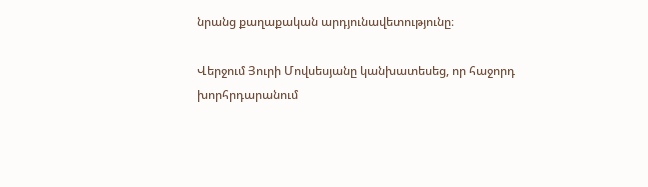նրանց քաղաքական արդյունավետությունը։

Վերջում Յուրի Մովսեսյանը կանխատեսեց, որ հաջորդ խորհրդարանում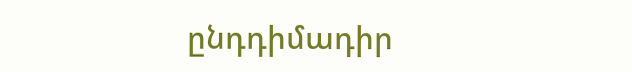ընդդիմադիր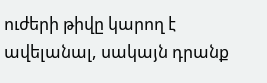ուժերի թիվը կարող է ավելանալ, սակայն դրանք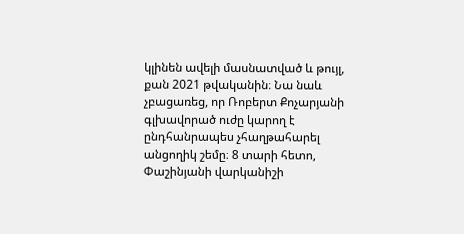կլինեն ավելի մասնատված և թույլ, քան 2021 թվականին։ Նա նաև չբացառեց, որ Ռոբերտ Քոչարյանի գլխավորած ուժը կարող է ընդհանրապես չհաղթահարել անցողիկ շեմը։ 8 տարի հետո, Փաշինյանի վարկանիշի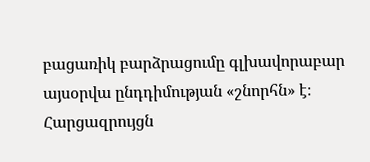բացառիկ բարձրացումը գլխավորաբար այսօրվա ընդդիմության «շնորհն» է։
Հարցազրույցն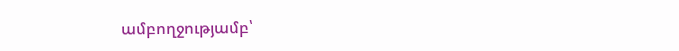ամբողջությամբ՝